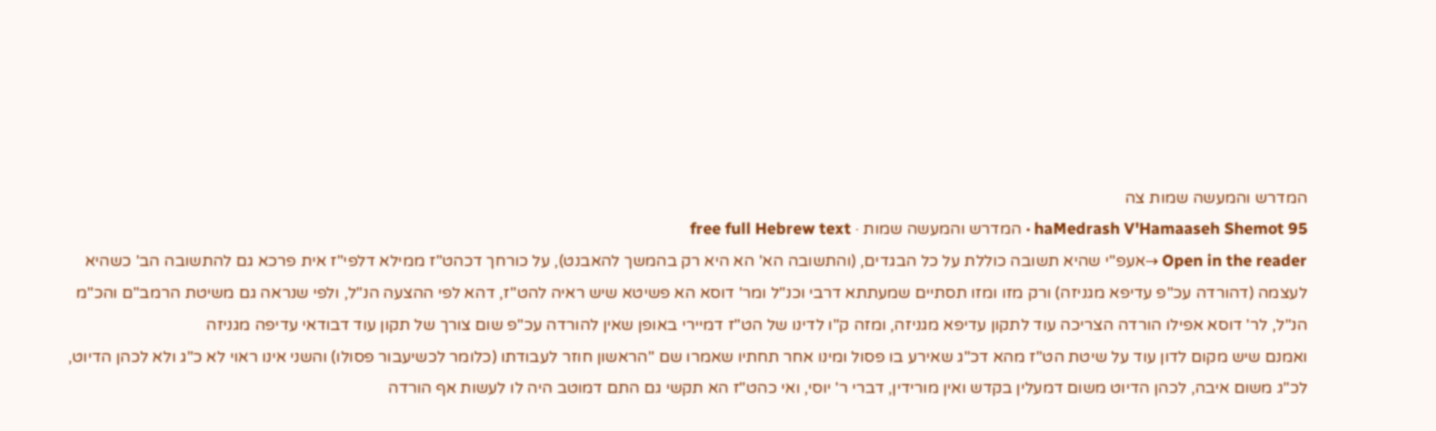המדרש והמעשה שמות צה
haMedrash V'Hamaaseh Shemot 95 · המדרש והמעשה שמות · free full Hebrew text
Open in the reader →אעפ"י שהיא תשובה כוללת על כל הבגדים, (והתשובה הא' הא היא רק בהמשך להאבנט), על כורחך דכהט"ז ממילא דלפי"ז אית פרכא גם להתשובה הב' כשהיא לעצמה (דהורדה עכ"פ עדיפא מגניזה) ורק מזו ומזו תסתיים שמעתתא דרבי וכנ"ל ומר' דוסא הא פשיטא שיש ראיה להט"ז, דהא לפי ההצעה הנ"ל, ולפי שנראה גם משיטת הרמב"ם והכ"מ הנ"ל, לר' דוסא אפילו הורדה הצריכה עוד לתקון עדיפא מגניזה, ומזה ק"ו לדינו של הט"ז דמיירי באופן שאין להורדה עכ"פ שום צורך של תקון עוד דבודאי עדיפה מגניזה
ואמנם שיש מקום לדון עוד על שיטת הט"ז מהא דכ"ג שאירע בו פסול ומינו אחר תחתיו שאמרו שם "הראשון חוזר לעבודתו (כלומר לכשיעבור פסולו) והשני אינו ראוי לא כ"ג ולא לכהן הדיוט, לכ"ג משום איבה, לכהן הדיוט משום דמעלין בקדש ואין מורידין, דברי ר' יוסי, ואי כהט"ז הא תקשי גם התם דמוטב היה לו לעשות אף הורדה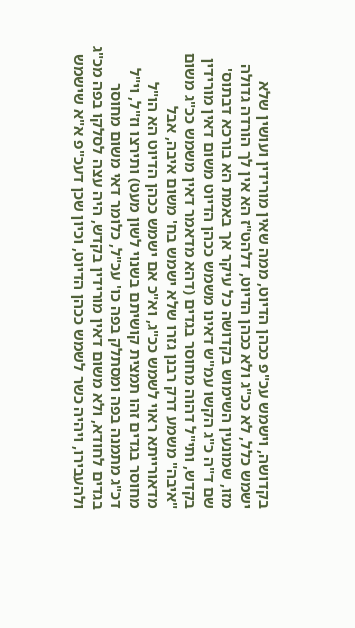בקדושה, וישמש עכ"פ ככהן הדיוט, ממה שאין מורידין ועושין שלא ישמש כלל, לא ככ"ג ולא ככהן הדיוט, דלהט"ז הא אין לך הורדה גדולה מזו, שמונעין השימוש בקדושה כל עיקר אך באמת הא בורכא דבתוס' שם ד"ה כ"ג הקשו עמ"ש דאינו משמש ככהן הדיוט משום דאין מורידין בקדש, ותי"ל דהוה מחוסר בגדים (דהא מדאמר דאין משמש ככ"ג משום "איבה" משמע דרק רבנן גזרו שלא ישמש בח' משום איבה, אבל מדאורייתא ראוי לשמש ככ"ג, וא"כ אם ישמש ככהן הדיוט הא הו"ל מחוסר בגדים זהו תמצית קושיתם בשנוי לשון מעט) ותירצו וז"ל, וי"ל דכ"ג מתמנה בפה ומסתלק בפה כו' עכ"ל, כלומר דאי משום מחוסר בגדים לחודא, ולא משום דאין מורידין בקדש, היה עצה לסלקו בפה מכ"ג ולהעבירו, ויהיה כשר לשמש ככהן הדיוט, וכיון שכן דעכ"פ א"א שישמש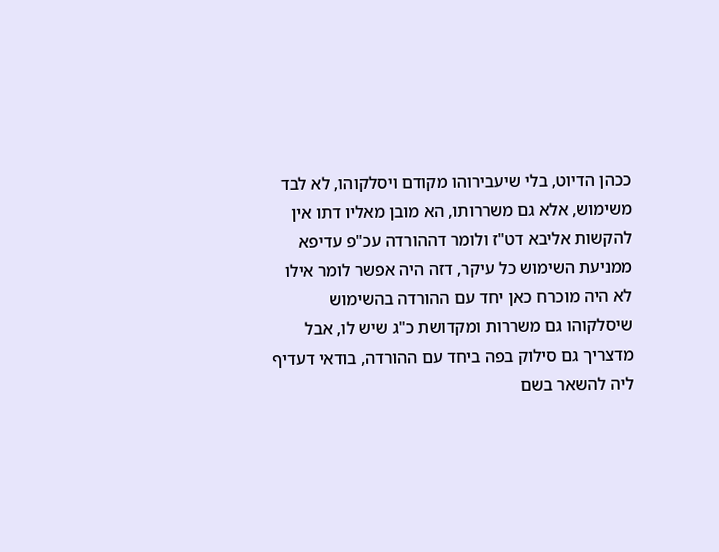ככהן הדיוט, בלי שיעבירוהו מקודם ויסלקוהו, לא לבד משימוש, אלא גם משררותו, הא מובן מאליו דתו אין להקשות אליבא דט"ז ולומר דההורדה עכ"פ עדיפא ממניעת השימוש כל עיקר, דזה היה אפשר לומר אילו לא היה מוכרח כאן יחד עם ההורדה בהשימוש שיסלקוהו גם משררות ומקדושת כ"ג שיש לו, אבל מדצריך גם סילוק בפה ביחד עם ההורדה, בודאי דעדיף ליה להשאר בשם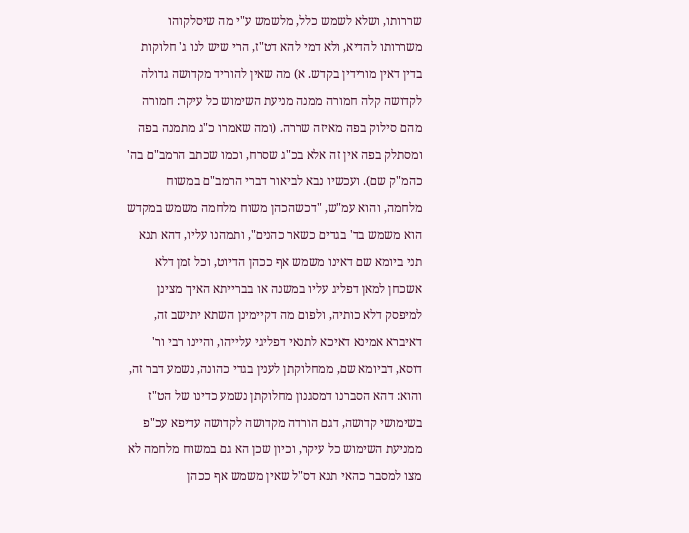שררותו, ושלא לשמש כלל, מלשמש ע"י מה שיסלקוהו משררותו להדיא, ולא דמי להא דט"ז, הרי שיש לנו ג' חלוקות בדין דאין מורידין בקדש. א) מה שאין להוריד מקדושה גדולה לקדושה קלה חמורה ממנה מניעת השימוש כל עיקר: חמורה מהם סילוק בפה מאיזה שררה. (ומה שאמרו כ"ג מתמנה בפה ומסתלק בפה אין זה אלא בכ"ג שסרח, וכמו שכתב הרמב"ם בה' כהמ"ק שם). ועכשיו נבא לביאור דברי הרמב"ם במשוח מלחמה, והוא עמ"ש, "דכשהכהן משוח מלחמה משמש במקדש הוא משמש בד' בגדים כשאר כהנים", ותמהנו עליו, דהא תנא תני ביומא שם דאינו משמש אף ככהן הדיוט, וכל זמן דלא אשכחן למאן דפליג עליו במשנה או בברייתא האיך מצינן למיפסק דלא כותיה, ולפום מה דקיימינן השתא יתישב זה, דאיברא אמינא דאיכא לתנאי דפליגי עלייהו, והיינו רבי ור' דוסא, דביומא שם, ממחלוקתן לענין בגדי כהונה, נשמע דבר זה, והוא: דהא הסברנו דמסגנון מחלוקתן נשמע כדינו של הט"ז בשימושי קדושה, דגם הורדה מקדושה לקדושה עדיפא עכ"פ ממניעת השימוש כל עיקר, וכיון שכן הא גם במשוח מלחמה לא מצו למסבר כהאי תנא דס"ל שאין משמש אף ככהן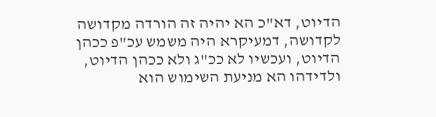הדיוט, דא"כ הא יהיה זה הורדה מקדושה לקדושה, דמעיקרא היה משמש עכ"פ ככהן הדיוט, ועכשיו לא ככ"ג ולא ככהן הדיוט, ולדידהו הא מניעת השימוש הוא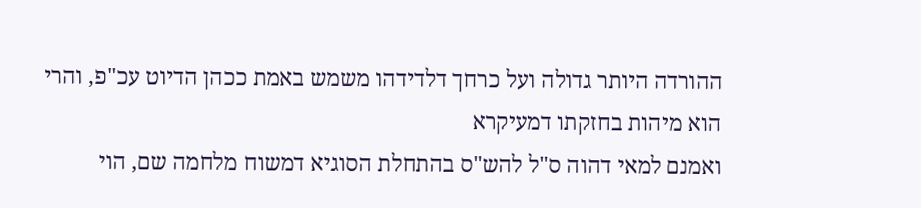ההורדה היותר גדולה ועל כרחך דלדידהו משמש באמת ככהן הדיוט עכ"פ, והרי הוא מיהות בחזקתו דמעיקרא
ואמנם למאי דהוה ס"ל להש"ס בהתחלת הסוגיא דמשוח מלחמה שם, הוי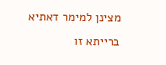מצינן למימר דאתיא ברייתא זו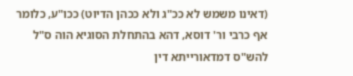(דאינו משמש לא ככ"ג ולא ככהן הדיוט) ככו"ע, כלומר אף כרבי ור' דוסא, דהא בהתחלת הסוגיא הוה ס"ל להש"ס דמדאורייתא דין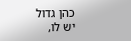כהן גדול יש לו,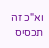וא"כ זה תכסיס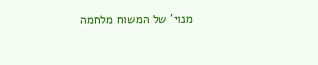מנוי' של המשוח מלחמה